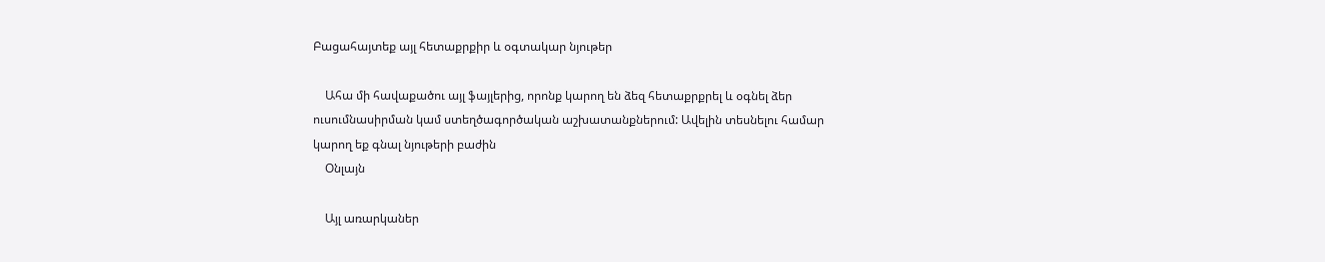Բացահայտեք այլ հետաքրքիր և օգտակար նյութեր

    Ահա մի հավաքածու այլ ֆայլերից, որոնք կարող են ձեզ հետաքրքրել և օգնել ձեր ուսումնասիրման կամ ստեղծագործական աշխատանքներում: Ավելին տեսնելու համար կարող եք գնալ նյութերի բաժին
    Օնլայն

    Այլ առարկաներ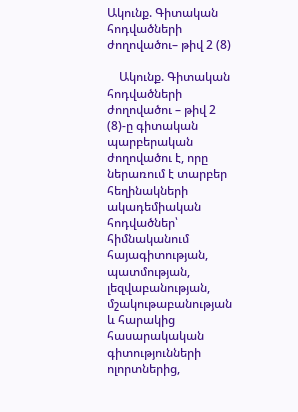Ակունք. Գիտական հոդվածների ժողովածու– թիվ 2 (8)

    Ակունք. Գիտական հոդվածների ժողովածու – թիվ 2 (8)-ը գիտական պարբերական ժողովածու է, որը ներառում է տարբեր հեղինակների ակադեմիական հոդվածներ՝ հիմնականում հայագիտության, պատմության, լեզվաբանության, մշակութաբանության և հարակից հասարակական գիտությունների ոլորտներից,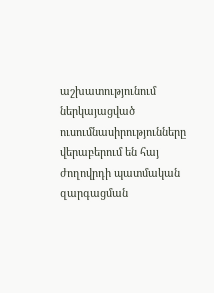աշխատությունում ներկայացված ուսումնասիրությունները վերաբերում են հայ ժողովրդի պատմական զարգացման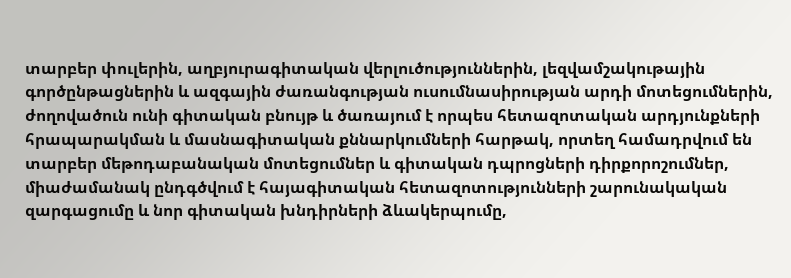տարբեր փուլերին, աղբյուրագիտական վերլուծություններին, լեզվամշակութային գործընթացներին և ազգային ժառանգության ուսումնասիրության արդի մոտեցումներին, ժողովածուն ունի գիտական բնույթ և ծառայում է որպես հետազոտական արդյունքների հրապարակման և մասնագիտական քննարկումների հարթակ, որտեղ համադրվում են տարբեր մեթոդաբանական մոտեցումներ և գիտական դպրոցների դիրքորոշումներ, միաժամանակ ընդգծվում է հայագիտական հետազոտությունների շարունակական զարգացումը և նոր գիտական խնդիրների ձևակերպումը,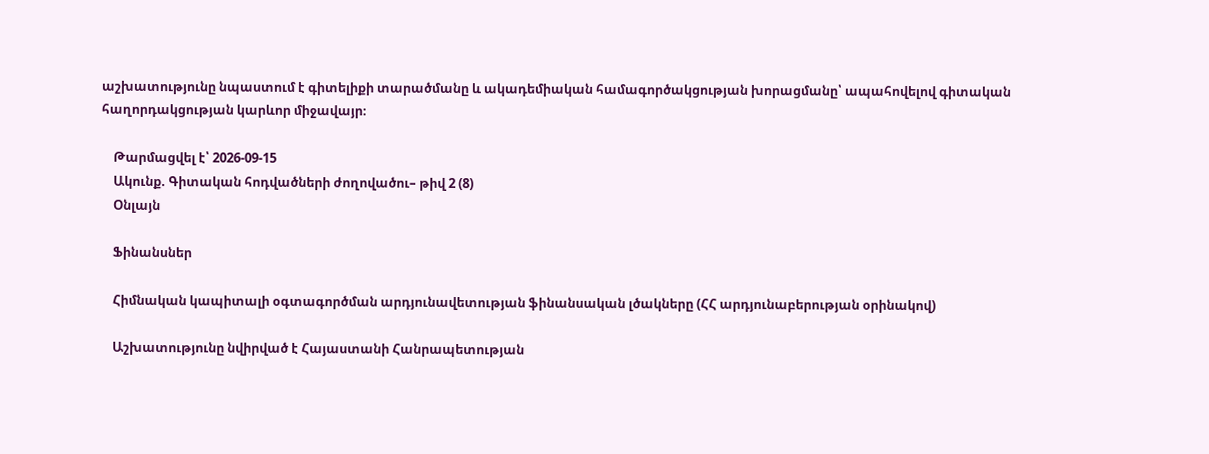աշխատությունը նպաստում է գիտելիքի տարածմանը և ակադեմիական համագործակցության խորացմանը՝ ապահովելով գիտական հաղորդակցության կարևոր միջավայր։

    Թարմացվել է՝ 2026-09-15
    Ակունք. Գիտական հոդվածների ժողովածու– թիվ 2 (8)
    Օնլայն

    Ֆինանսներ

    Հիմնական կապիտալի օգտագործման արդյունավետության ֆինանսական լծակները (ՀՀ արդյունաբերության օրինակով)

    Աշխատությունը նվիրված է Հայաստանի Հանրապետության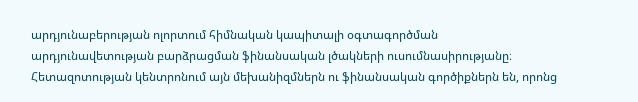արդյունաբերության ոլորտում հիմնական կապիտալի օգտագործման արդյունավետության բարձրացման ֆինանսական լծակների ուսումնասիրությանը։ Հետազոտության կենտրոնում այն մեխանիզմներն ու ֆինանսական գործիքներն են, որոնց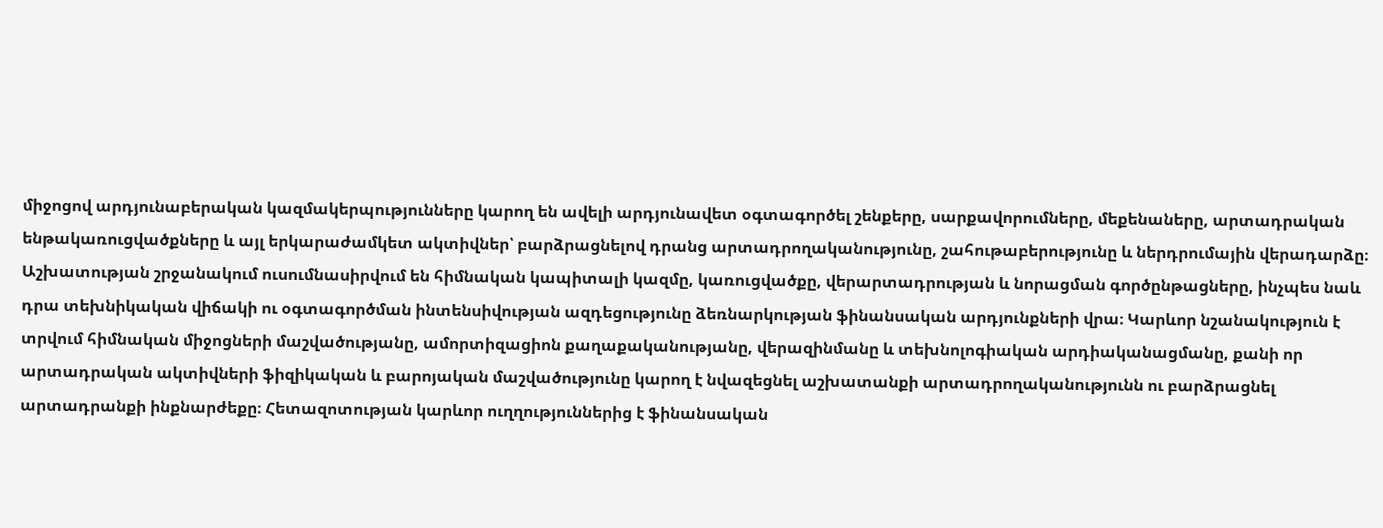միջոցով արդյունաբերական կազմակերպությունները կարող են ավելի արդյունավետ օգտագործել շենքերը, սարքավորումները, մեքենաները, արտադրական ենթակառուցվածքները և այլ երկարաժամկետ ակտիվներ՝ բարձրացնելով դրանց արտադրողականությունը, շահութաբերությունը և ներդրումային վերադարձը։ Աշխատության շրջանակում ուսումնասիրվում են հիմնական կապիտալի կազմը, կառուցվածքը, վերարտադրության և նորացման գործընթացները, ինչպես նաև դրա տեխնիկական վիճակի ու օգտագործման ինտենսիվության ազդեցությունը ձեռնարկության ֆինանսական արդյունքների վրա։ Կարևոր նշանակություն է տրվում հիմնական միջոցների մաշվածությանը, ամորտիզացիոն քաղաքականությանը, վերազինմանը և տեխնոլոգիական արդիականացմանը, քանի որ արտադրական ակտիվների ֆիզիկական և բարոյական մաշվածությունը կարող է նվազեցնել աշխատանքի արտադրողականությունն ու բարձրացնել արտադրանքի ինքնարժեքը։ Հետազոտության կարևոր ուղղություններից է ֆինանսական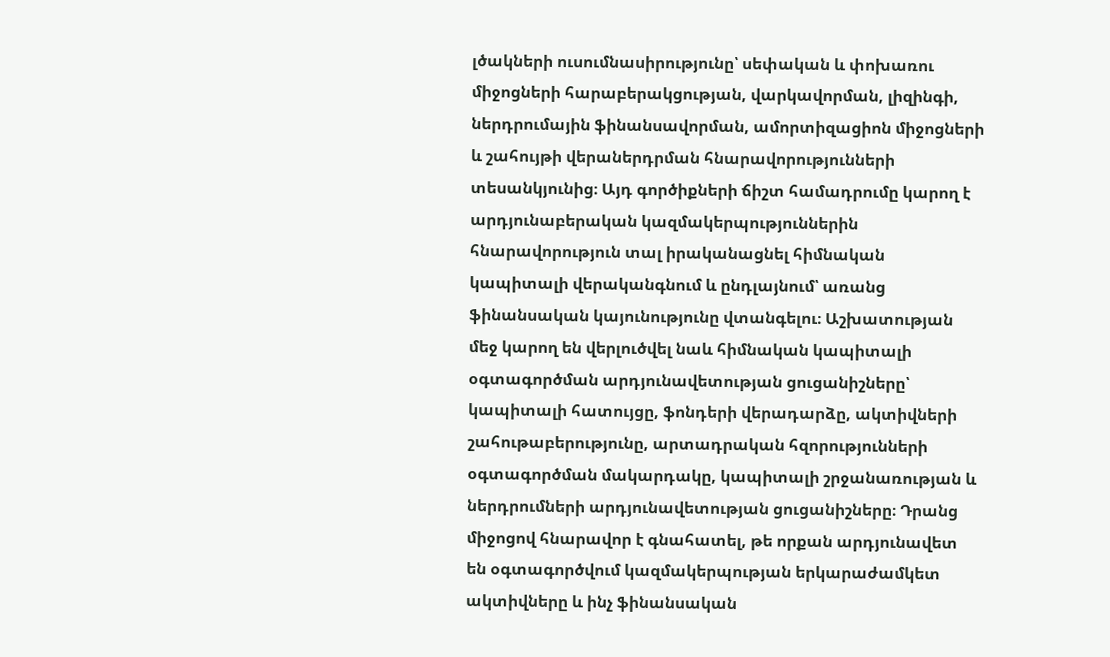լծակների ուսումնասիրությունը՝ սեփական և փոխառու միջոցների հարաբերակցության, վարկավորման, լիզինգի, ներդրումային ֆինանսավորման, ամորտիզացիոն միջոցների և շահույթի վերաներդրման հնարավորությունների տեսանկյունից։ Այդ գործիքների ճիշտ համադրումը կարող է արդյունաբերական կազմակերպություններին հնարավորություն տալ իրականացնել հիմնական կապիտալի վերականգնում և ընդլայնում՝ առանց ֆինանսական կայունությունը վտանգելու։ Աշխատության մեջ կարող են վերլուծվել նաև հիմնական կապիտալի օգտագործման արդյունավետության ցուցանիշները՝ կապիտալի հատույցը, ֆոնդերի վերադարձը, ակտիվների շահութաբերությունը, արտադրական հզորությունների օգտագործման մակարդակը, կապիտալի շրջանառության և ներդրումների արդյունավետության ցուցանիշները։ Դրանց միջոցով հնարավոր է գնահատել, թե որքան արդյունավետ են օգտագործվում կազմակերպության երկարաժամկետ ակտիվները և ինչ ֆինանսական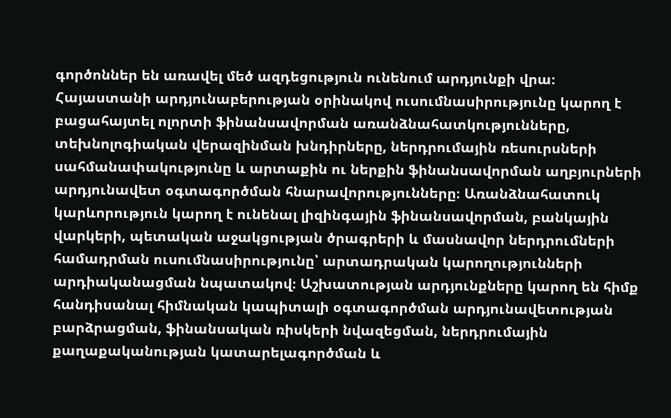գործոններ են առավել մեծ ազդեցություն ունենում արդյունքի վրա։ Հայաստանի արդյունաբերության օրինակով ուսումնասիրությունը կարող է բացահայտել ոլորտի ֆինանսավորման առանձնահատկությունները, տեխնոլոգիական վերազինման խնդիրները, ներդրումային ռեսուրսների սահմանափակությունը և արտաքին ու ներքին ֆինանսավորման աղբյուրների արդյունավետ օգտագործման հնարավորությունները։ Առանձնահատուկ կարևորություն կարող է ունենալ լիզինգային ֆինանսավորման, բանկային վարկերի, պետական աջակցության ծրագրերի և մասնավոր ներդրումների համադրման ուսումնասիրությունը՝ արտադրական կարողությունների արդիականացման նպատակով։ Աշխատության արդյունքները կարող են հիմք հանդիսանալ հիմնական կապիտալի օգտագործման արդյունավետության բարձրացման, ֆինանսական ռիսկերի նվազեցման, ներդրումային քաղաքականության կատարելագործման և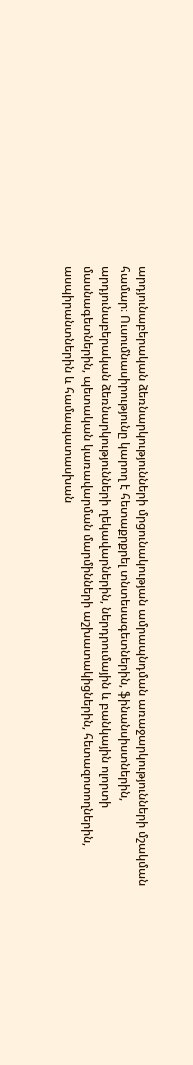արդյունաբերական ձեռնարկությունների մրցունակության ամրապնդման առաջարկությունների մշակման համար։ Ուսումնասիրությունը կարող է հետաքրքրել տնտեսագետներին, ֆինանսիստներին, արդյունաբերական ձեռնարկությունների ղեկավարներին, ներդրումային և բանկային ոլորտի մասնագետներին, պետական կառավարման մարմինների աշխատակիցներին, հետազոտողներին, ասպիրանտներին և համապատասխան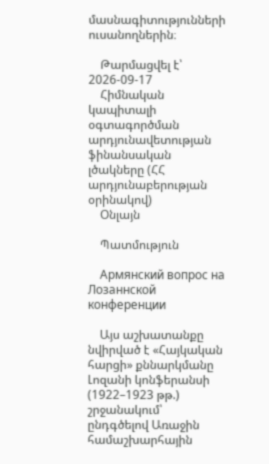մասնագիտությունների ուսանողներին։

    Թարմացվել է՝ 2026-09-17
    Հիմնական կապիտալի օգտագործման արդյունավետության ֆինանսական լծակները (ՀՀ արդյունաբերության օրինակով)
    Օնլայն

    Պատմություն

    Армянский вопрос на Лозаннской конференции

    Այս աշխատանքը նվիրված է «Հայկական հարցի» քննարկմանը Լոզանի կոնֆերանսի (1922–1923 թթ.) շրջանակում՝ ընդգծելով Առաջին համաշխարհային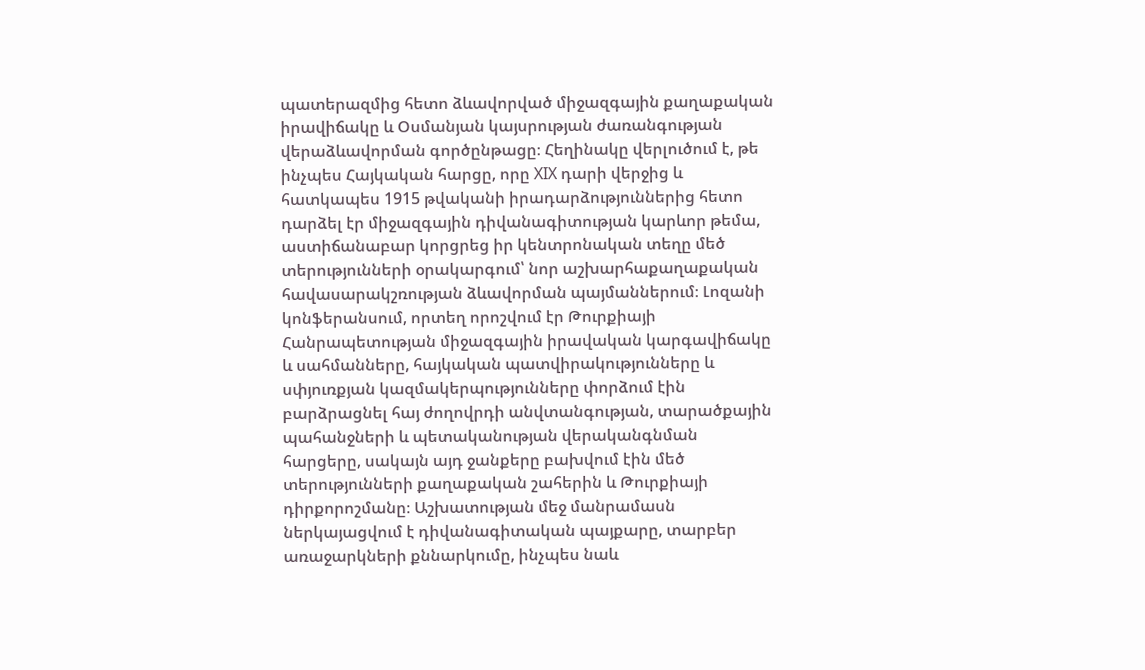պատերազմից հետո ձևավորված միջազգային քաղաքական իրավիճակը և Օսմանյան կայսրության ժառանգության վերաձևավորման գործընթացը։ Հեղինակը վերլուծում է, թե ինչպես Հայկական հարցը, որը XIX դարի վերջից և հատկապես 1915 թվականի իրադարձություններից հետո դարձել էր միջազգային դիվանագիտության կարևոր թեմա, աստիճանաբար կորցրեց իր կենտրոնական տեղը մեծ տերությունների օրակարգում՝ նոր աշխարհաքաղաքական հավասարակշռության ձևավորման պայմաններում։ Լոզանի կոնֆերանսում, որտեղ որոշվում էր Թուրքիայի Հանրապետության միջազգային իրավական կարգավիճակը և սահմանները, հայկական պատվիրակությունները և սփյուռքյան կազմակերպությունները փորձում էին բարձրացնել հայ ժողովրդի անվտանգության, տարածքային պահանջների և պետականության վերականգնման հարցերը, սակայն այդ ջանքերը բախվում էին մեծ տերությունների քաղաքական շահերին և Թուրքիայի դիրքորոշմանը։ Աշխատության մեջ մանրամասն ներկայացվում է դիվանագիտական պայքարը, տարբեր առաջարկների քննարկումը, ինչպես նաև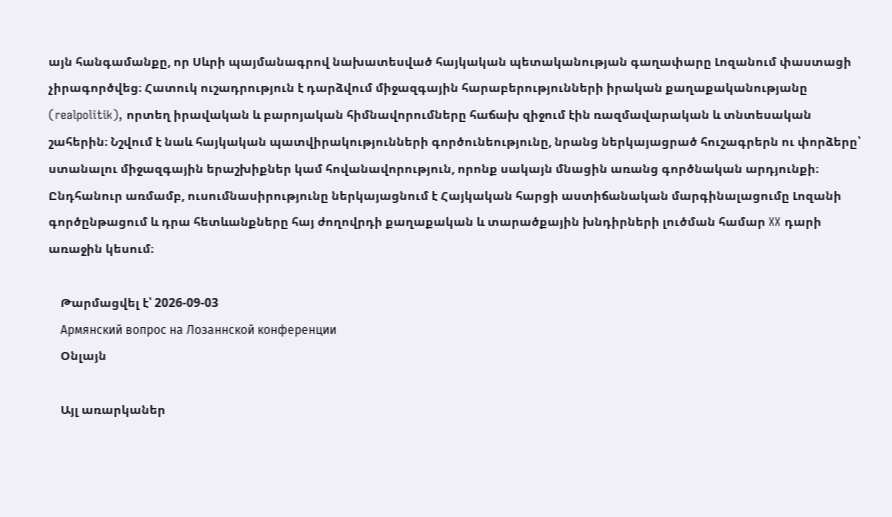այն հանգամանքը, որ Սևրի պայմանագրով նախատեսված հայկական պետականության գաղափարը Լոզանում փաստացի չիրագործվեց։ Հատուկ ուշադրություն է դարձվում միջազգային հարաբերությունների իրական քաղաքականությանը (realpolitik), որտեղ իրավական և բարոյական հիմնավորումները հաճախ զիջում էին ռազմավարական և տնտեսական շահերին։ Նշվում է նաև հայկական պատվիրակությունների գործունեությունը, նրանց ներկայացրած հուշագրերն ու փորձերը՝ ստանալու միջազգային երաշխիքներ կամ հովանավորություն, որոնք սակայն մնացին առանց գործնական արդյունքի։ Ընդհանուր առմամբ, ուսումնասիրությունը ներկայացնում է Հայկական հարցի աստիճանական մարգինալացումը Լոզանի գործընթացում և դրա հետևանքները հայ ժողովրդի քաղաքական և տարածքային խնդիրների լուծման համար XX դարի առաջին կեսում։

    Թարմացվել է՝ 2026-09-03
    Армянский вопрос на Лозаннской конференции
    Օնլայն

    Այլ առարկաներ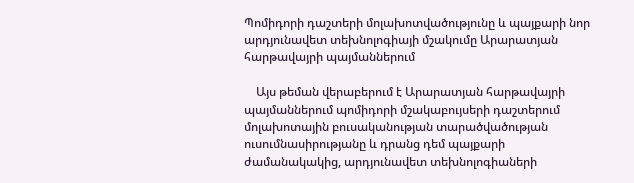Պոմիդորի դաշտերի մոլախոտվածությունը և պայքարի նոր արդյունավետ տեխնոլոգիայի մշակումը Արարատյան հարթավայրի պայմաններում

    Այս թեման վերաբերում է Արարատյան հարթավայրի պայմաններում պոմիդորի մշակաբույսերի դաշտերում մոլախոտային բուսականության տարածվածության ուսումնասիրությանը և դրանց դեմ պայքարի ժամանակակից, արդյունավետ տեխնոլոգիաների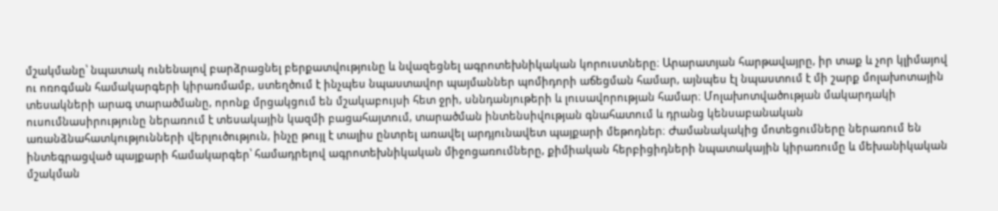մշակմանը՝ նպատակ ունենալով բարձրացնել բերքատվությունը և նվազեցնել ագրոտեխնիկական կորուստները։ Արարատյան հարթավայրը, իր տաք և չոր կլիմայով ու ոռոգման համակարգերի կիրառմամբ, ստեղծում է ինչպես նպաստավոր պայմաններ պոմիդորի աճեցման համար, այնպես էլ նպաստում է մի շարք մոլախոտային տեսակների արագ տարածմանը, որոնք մրցակցում են մշակաբույսի հետ ջրի, սննդանյութերի և լուսավորության համար։ Մոլախոտվածության մակարդակի ուսումնասիրությունը ներառում է տեսակային կազմի բացահայտում, տարածման ինտենսիվության գնահատում և դրանց կենսաբանական առանձնահատկությունների վերլուծություն, ինչը թույլ է տալիս ընտրել առավել արդյունավետ պայքարի մեթոդներ։ Ժամանակակից մոտեցումները ներառում են ինտեգրացված պայքարի համակարգեր՝ համադրելով ագրոտեխնիկական միջոցառումները, քիմիական հերբիցիդների նպատակային կիրառումը և մեխանիկական մշակման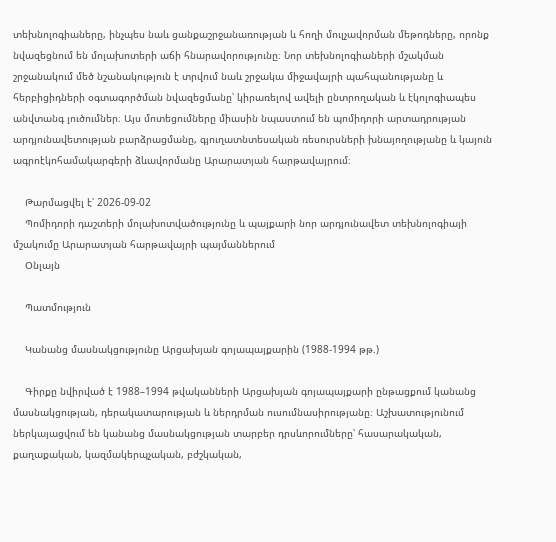տեխնոլոգիաները, ինչպես նաև ցանքաշրջանառության և հողի մուլչավորման մեթոդները, որոնք նվազեցնում են մոլախոտերի աճի հնարավորությունը։ Նոր տեխնոլոգիաների մշակման շրջանակում մեծ նշանակություն է տրվում նաև շրջակա միջավայրի պահպանությանը և հերբիցիդների օգտագործման նվազեցմանը՝ կիրառելով ավելի ընտրողական և էկոլոգիապես անվտանգ լուծումներ։ Այս մոտեցումները միասին նպաստում են պոմիդորի արտադրության արդյունավետության բարձրացմանը, գյուղատնտեսական ռեսուրսների խնայողությանը և կայուն ագրոէկոհամակարգերի ձևավորմանը Արարատյան հարթավայրում։

    Թարմացվել է՝ 2026-09-02
    Պոմիդորի դաշտերի մոլախոտվածությունը և պայքարի նոր արդյունավետ տեխնոլոգիայի մշակումը Արարատյան հարթավայրի պայմաններում
    Օնլայն

    Պատմություն

    Կանանց մասնակցությունը Արցախյան գոյապայքարին (1988-1994 թթ.)

    Գիրքը նվիրված է 1988–1994 թվականների Արցախյան գոյապայքարի ընթացքում կանանց մասնակցության, դերակատարության և ներդրման ուսումնասիրությանը։ Աշխատությունում ներկայացվում են կանանց մասնակցության տարբեր դրսևորումները՝ հասարակական, քաղաքական, կազմակերպչական, բժշկական,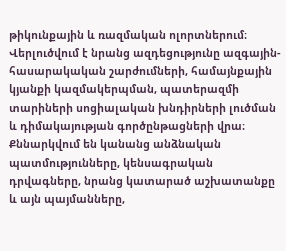թիկունքային և ռազմական ոլորտներում։ Վերլուծվում է նրանց ազդեցությունը ազգային-հասարակական շարժումների, համայնքային կյանքի կազմակերպման, պատերազմի տարիների սոցիալական խնդիրների լուծման և դիմակայության գործընթացների վրա։ Քննարկվում են կանանց անձնական պատմությունները, կենսագրական դրվագները, նրանց կատարած աշխատանքը և այն պայմանները,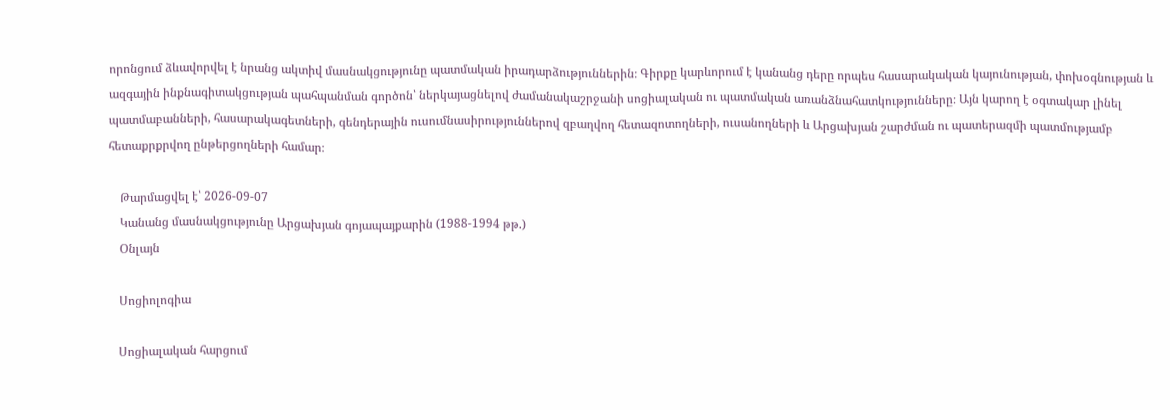որոնցում ձևավորվել է նրանց ակտիվ մասնակցությունը պատմական իրադարձություններին։ Գիրքը կարևորում է կանանց դերը որպես հասարակական կայունության, փոխօգնության և ազգային ինքնագիտակցության պահպանման գործոն՝ ներկայացնելով ժամանակաշրջանի սոցիալական ու պատմական առանձնահատկությունները։ Այն կարող է օգտակար լինել պատմաբանների, հասարակագետների, գենդերային ուսումնասիրություններով զբաղվող հետազոտողների, ուսանողների և Արցախյան շարժման ու պատերազմի պատմությամբ հետաքրքրվող ընթերցողների համար։

    Թարմացվել է՝ 2026-09-07
    Կանանց մասնակցությունը Արցախյան գոյապայքարին (1988-1994 թթ.)
    Օնլայն

    Սոցիոլոգիա

    Սոցիալական հարցում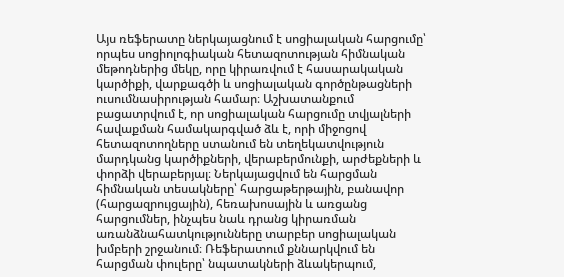Այս ռեֆերատը ներկայացնում է սոցիալական հարցումը՝ որպես սոցիոլոգիական հետազոտության հիմնական մեթոդներից մեկը, որը կիրառվում է հասարակական կարծիքի, վարքագծի և սոցիալական գործընթացների ուսումնասիրության համար։ Աշխատանքում բացատրվում է, որ սոցիալական հարցումը տվյալների հավաքման համակարգված ձև է, որի միջոցով հետազոտողները ստանում են տեղեկատվություն մարդկանց կարծիքների, վերաբերմունքի, արժեքների և փորձի վերաբերյալ։ Ներկայացվում են հարցման հիմնական տեսակները՝ հարցաթերթային, բանավոր (հարցազրույցային), հեռախոսային և առցանց հարցումներ, ինչպես նաև դրանց կիրառման առանձնահատկությունները տարբեր սոցիալական խմբերի շրջանում։ Ռեֆերատում քննարկվում են հարցման փուլերը՝ նպատակների ձևակերպում,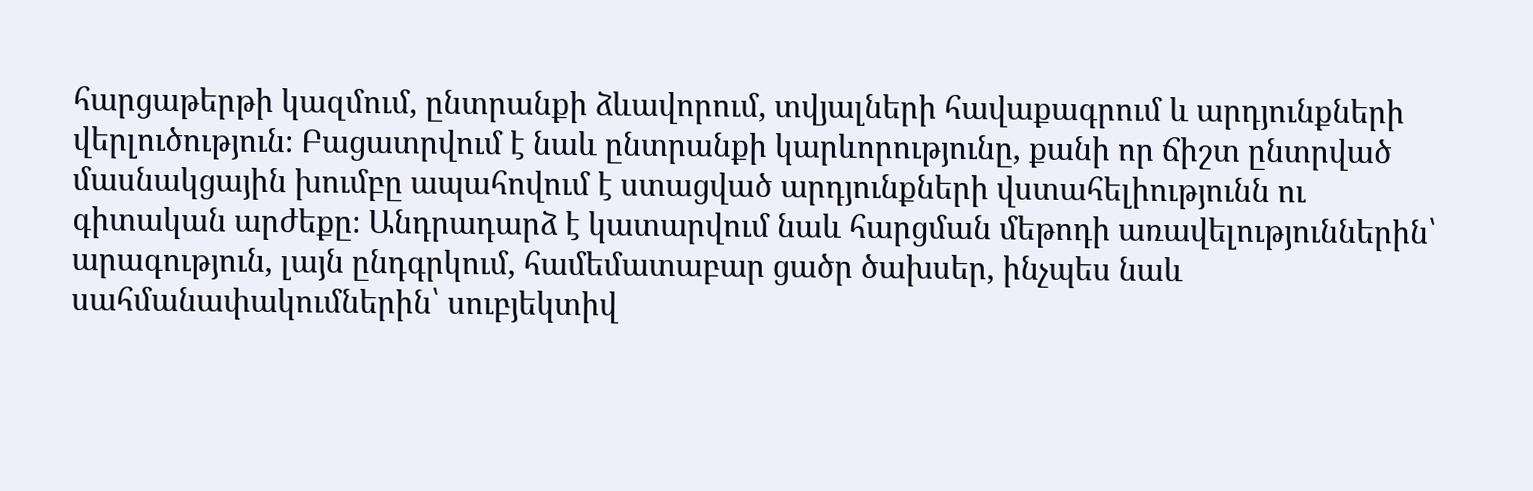հարցաթերթի կազմում, ընտրանքի ձևավորում, տվյալների հավաքագրում և արդյունքների վերլուծություն։ Բացատրվում է նաև ընտրանքի կարևորությունը, քանի որ ճիշտ ընտրված մասնակցային խումբը ապահովում է ստացված արդյունքների վստահելիությունն ու գիտական արժեքը։ Անդրադարձ է կատարվում նաև հարցման մեթոդի առավելություններին՝ արագություն, լայն ընդգրկում, համեմատաբար ցածր ծախսեր, ինչպես նաև սահմանափակումներին՝ սուբյեկտիվ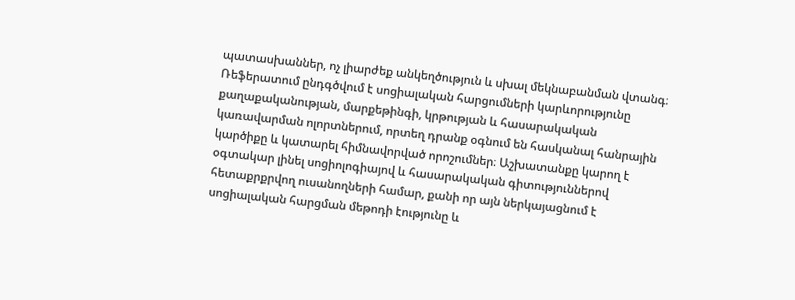պատասխաններ, ոչ լիարժեք անկեղծություն և սխալ մեկնաբանման վտանգ։ Ռեֆերատում ընդգծվում է սոցիալական հարցումների կարևորությունը քաղաքականության, մարքեթինգի, կրթության և հասարակական կառավարման ոլորտներում, որտեղ դրանք օգնում են հասկանալ հանրային կարծիքը և կատարել հիմնավորված որոշումներ։ Աշխատանքը կարող է օգտակար լինել սոցիոլոգիայով և հասարակական գիտություններով հետաքրքրվող ուսանողների համար, քանի որ այն ներկայացնում է սոցիալական հարցման մեթոդի էությունը և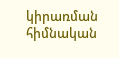կիրառման հիմնական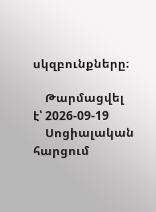սկզբունքները։

    Թարմացվել է՝ 2026-09-19
    Սոցիալական հարցում